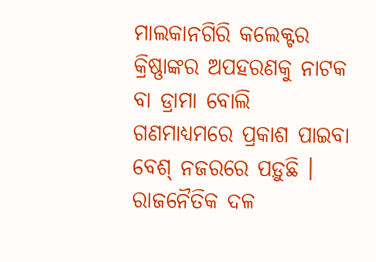ମାଲକାନଗିରି କଲେକ୍ଟର କ୍ରିଷ୍ଣାଙ୍କର ଅପହରଣକୁ ନାଟକ ବା ଡ୍ରାମା ବୋଲି ଗଣମାଧ୍ୟମରେ ପ୍ରକାଶ ପାଇବା ବେଶ୍ ନଜରରେ ପଡ଼ୁଛି । ରାଜନୈତିକ ଦଳ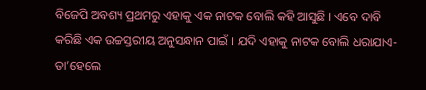ବିଜେପି ଅବଶ୍ୟ ପ୍ରଥମରୁ ଏହାକୁ ଏକ ନାଟକ ବୋଲି କହି ଆସୁଛି । ଏବେ ଦାବି କରିଛି ଏକ ଉଚ୍ଚସ୍ତରୀୟ ଅନୁସନ୍ଧାନ ପାଇଁ । ଯଦି ଏହାକୁ ନାଟକ ବୋଲି ଧରାଯାଏ- ତା’ହେଲେ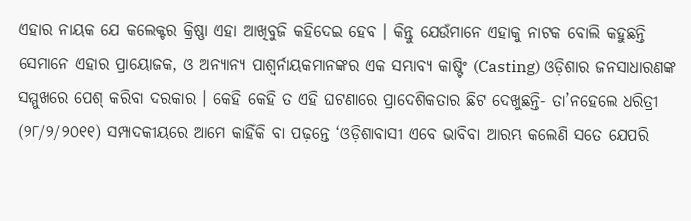ଏହାର ନାୟକ ଯେ କଲେକ୍ଟର କ୍ରିଷ୍ଣା ଏହା ଆଖିବୁଜି କହିଦେଇ ହେବ । କିନ୍ତୁ ଯେଉଁମାନେ ଏହାକୁ ନାଟକ ବୋଲି କହୁଛନ୍ତି ସେମାନେ ଏହାର ପ୍ରାୟୋଜକ, ଓ ଅନ୍ୟାନ୍ୟ ପାଶ୍ୱର୍ନାୟକମାନଙ୍କର ଏକ ସମ୍ଭାବ୍ୟ କାଷ୍ଟିଂ (Casting) ଓଡ଼ିଶାର ଜନସାଧାରଣଙ୍କ ସମ୍ମୁଖରେ ପେଶ୍ କରିବା ଦରକାର । କେହି କେହି ତ ଏହି ଘଟଣାରେ ପ୍ରାଦେଶିକତାର ଛିଟ ଦେଖୁଛନ୍ତି- ତା’ନହେଲେ ଧରିତ୍ରୀ (୨୮/୨/୨୦୧୧) ସମ୍ପାଦକୀୟରେ ଆମେ କାହିଁକି ବା ପଢ଼ନ୍ତେ ‘ଓଡ଼ିଶାବାସୀ ଏବେ ଭାବିବା ଆରମ୍ଭ କଲେଣି ସତେ ଯେପରି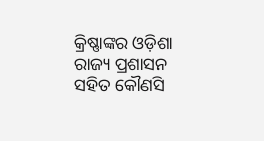କ୍ରିଷ୍ଣାଙ୍କର ଓଡ଼ିଶା ରାଜ୍ୟ ପ୍ରଶାସନ ସହିତ କୌଣସି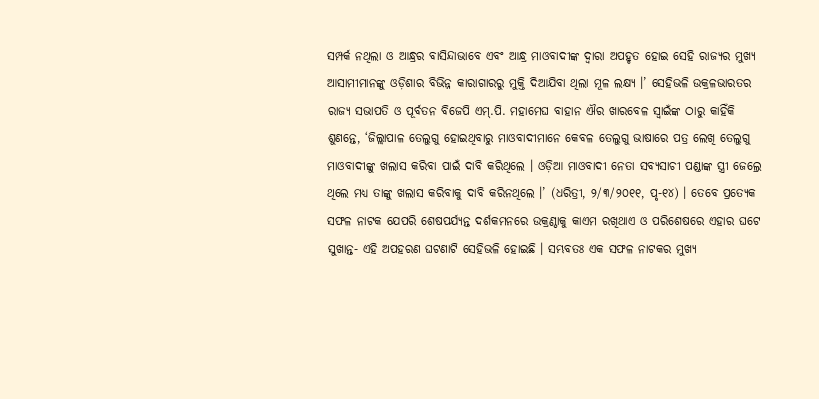ସମ୍ପର୍କ ନଥିଲା ଓ ଆନ୍ଧ୍ରର ବାସିନ୍ଦାଭାବେ ଏବଂ ଆନ୍ଧ୍ର ମାଓବାଦୀଙ୍କ ଦ୍ୱାରା ଅପହୃତ ହୋଇ ସେହି ରାଜ୍ୟର ମୁଖ୍ୟ ଆସାମୀମାନଙ୍କୁ ଓଡ଼ିଶାର ବିଭିନ୍ନ କାରାଗାରରୁ ମୁକ୍ତି ଦିଆଯିବା ଥିଲା ମୂଳ ଲକ୍ଷ୍ୟ ।’ ସେହିଭଳି ଉକ୍ରଳଭାରତର ରାଜ୍ୟ ସଭାପତି ଓ ପୂର୍ବତନ ବିଜେପି ଏମ୍.ପି. ମହାମେଘ ବାହାନ ଐର ଖାରବେଳ ସ୍ୱାଇଁଙ୍କ ଠାରୁ କାହିଁକି ଶୁଣନ୍ତେ, ‘ଜିଲ୍ଲାପାଳ ତେଲୁଗୁ ହୋଇଥିବାରୁ ମାଓବାଦୀମାନେ କେବଳ ତେଲୁଗୁ ଭାଷାରେ ପତ୍ର ଲେଖି ତେଲୁଗୁ ମାଓବାଦୀଙ୍କୁ ଖଲାସ କରିବା ପାଇଁ ଦାବି କରିଥିଲେ । ଓଡ଼ିଆ ମାଓବାଦୀ ନେତା ସବ୍ୟସାଚୀ ପଣ୍ଡାଙ୍କ ସ୍ତ୍ରୀ ଜେଲ୍ରେ ଥିଲେ ମଧ୍ୟ ତାଙ୍କୁ ଖଲାସ କରିବାକୁ ଦାବି କରିନଥିଲେ ।’ (ଧରିତ୍ରୀ, ୨/୩/୨୦୧୧, ପୃ-୧୪) । ତେବେ ପ୍ରତ୍ୟେକ ସଫଳ ନାଟକ ଯେପରି ଶେଷପର୍ଯ୍ୟନ୍ତ ଦର୍ଶକମନରେ ଉକ୍ରଣ୍ଠାକୁ କାଏମ ରଖିଥାଏ ଓ ପରିଶେଷରେ ଏହାର ଘଟେ ସୁଖାନ୍ତ- ଏହି ଅପହରଣ ଘଟଣାଟି ସେହିଭଳି ହୋଇଛି । ସମ୍ଭବତଃ ଏକ ସଫଳ ନାଟକର ମୁଖ୍ୟ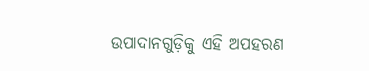ଉପାଦାନଗୁଡ଼ିକୁ ଏହି ଅପହରଣ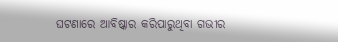ଘଟଣାରେ ଆବିଷ୍କାର କରିପାରୁଥିବା ଗଭୀର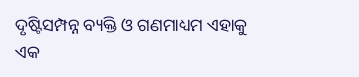ଦୃଷ୍ଟିସମ୍ପନ୍ନ ବ୍ୟକ୍ତି ଓ ଗଣମାଧ୍ୟମ ଏହାକୁ ଏକ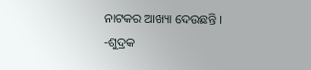ନାଟକର ଆଖ୍ୟା ଦେଉଛନ୍ତି ।
-ଶୁଦ୍ରକ